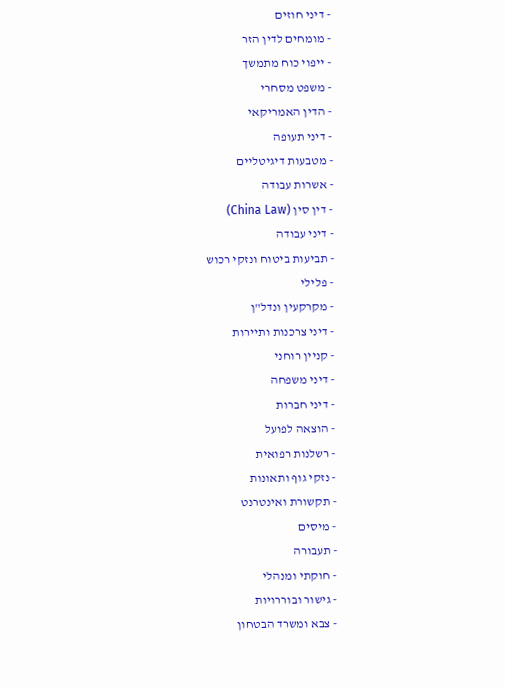- דיני חוזים
- מומחים לדין הזר
- ייפוי כוח מתמשך
- משפט מסחרי
- הדין האמריקאי
- דיני תעופה
- מטבעות דיגיטליים
- אשרות עבודה
- דין סין (China Law)
- דיני עבודה
- תביעות ביטוח ונזקי רכוש
- פלילי
- מקרקעין ונדל"ן
- דיני צרכנות ותיירות
- קניין רוחני
- דיני משפחה
- דיני חברות
- הוצאה לפועל
- רשלנות רפואית
- נזקי גוף ותאונות
- תקשורת ואינטרנט
- מיסים
- תעבורה
- חוקתי ומנהלי
- גישור ובוררויות
- צבא ומשרד הבטחון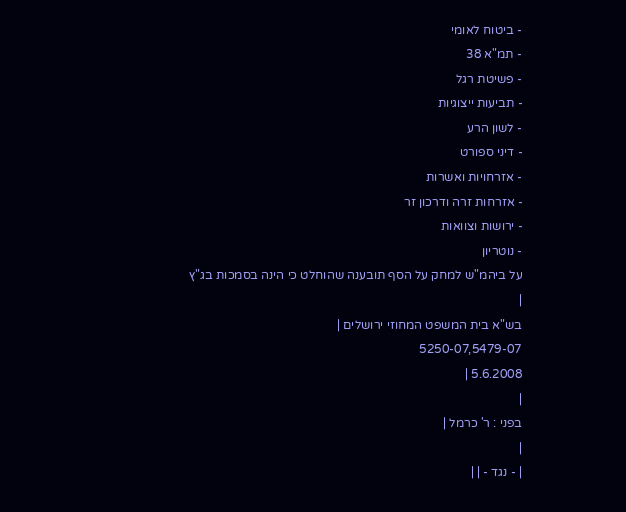- ביטוח לאומי
- תמ"א 38
- פשיטת רגל
- תביעות ייצוגיות
- לשון הרע
- דיני ספורט
- אזרחויות ואשרות
- אזרחות זרה ודרכון זר
- ירושות וצוואות
- נוטריון
על ביהמ"ש למחק על הסף תובענה שהוחלט כי הינה בסמכות בג"ץ
|
בש"א בית המשפט המחוזי ירושלים |
5250-07,5479-07
5.6.2008 |
|
בפני : ר' כרמל |
|
| - נגד - | |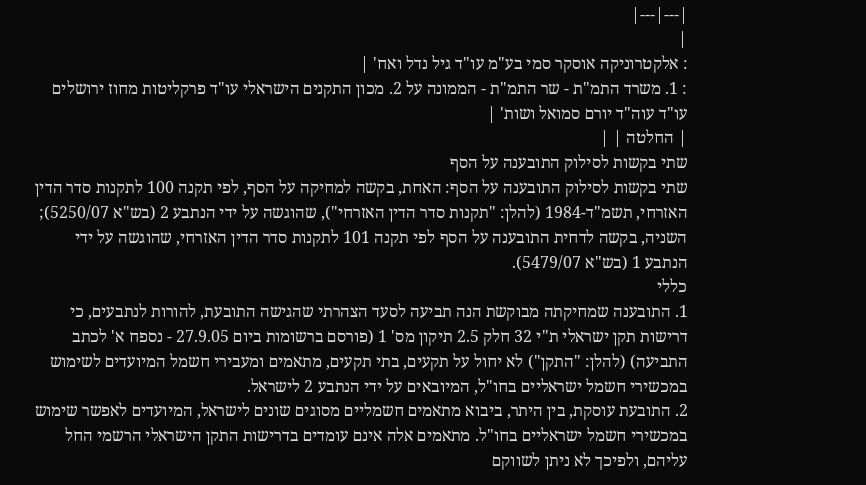|---|---|
|
: אלקטרוניקה אוסקר סמי בע"מ עו"ד גיל נדל ואח' |
: 1. משרד התמ"ת - שר התמ"ת - הממונה על 2. מכון התקנים הישראלי עו"ד פרקליטות מחוז ירושלים עו"ד עוה"ד יורם סמואל ושות' |
| החלטה | |
שתי בקשות לסילוק התובענה על הסף
שתי בקשות לסילוק התובענה על הסף: האחת, בקשה למחיקה על הסף, לפי תקנה 100 לתקנות סדר הדין האזרחי, תשמ"ד-1984 (להלן: "תקנות סדר הדין האזרחי"), שהוגשה על ידי הנתבע 2 (בש"א 5250/07); השניה, בקשה לדחית התובענה על הסף לפי תקנה 101 לתקנות סדר הדין האזרחי, שהוגשה על ידי הנתבע 1 (בש"א 5479/07).
כללי
1. התובענה שמחיקתה מבוקשת הנה תביעה לסעד הצהרתי שהגישה התובעת, להורות לנתבעים, כי דרישות תקן ישראלי ת"י 32 חלק 2.5 תיקון מס' 1 (פורסם ברשומות ביום 27.9.05 - נספח א' לכתב התביעה) (להלן: "התקן") לא יחול על תקעים, בתי תקעים, מתאמים ומעבירי חשמל המיועדים לשימוש במכשירי חשמל ישראליים בחו"ל, המיובאים על ידי הנתבע 2 לישראל.
2. התובעת עוסקת, בין היתר, ביבוא מתאמים חשמליים מסוגים שונים לישראל, המיועדים לאפשר שימוש במכשירי חשמל ישראליים בחו"ל. מתאמים אלה אינם עומדים בדרישות התקן הישראלי הרשמי החל עליהם, ולפיכך לא ניתן לשווקם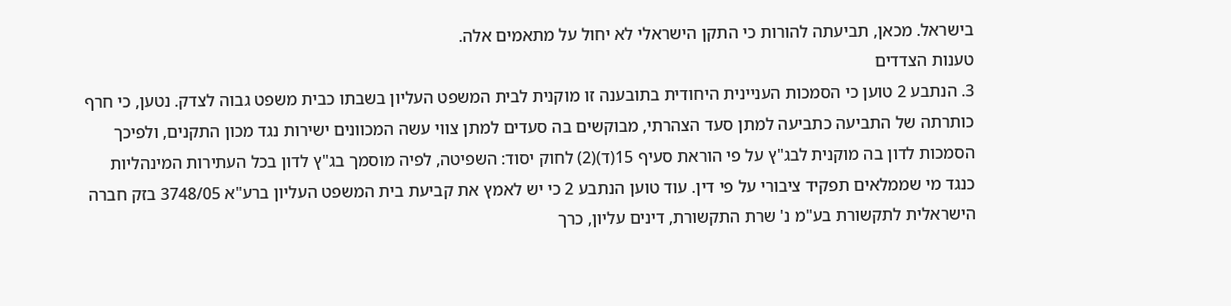בישראל. מכאן, תביעתה להורות כי התקן הישראלי לא יחול על מתאמים אלה.
טענות הצדדים
3. הנתבע 2 טוען כי הסמכות העניינית היחודית בתובענה זו מוקנית לבית המשפט העליון בשבתו כבית משפט גבוה לצדק. נטען, כי חרף כותרתה של התביעה כתביעה למתן סעד הצהרתי, מבוקשים בה סעדים למתן צווי עשה המכוונים ישירות נגד מכון התקנים, ולפיכך הסמכות לדון בה מוקנית לבג"ץ על פי הוראת סעיף 15(ד)(2) לחוק יסוד: השפיטה, לפיה מוסמך בג"ץ לדון בכל העתירות המינהליות כנגד מי שממלאים תפקיד ציבורי על פי דין. עוד טוען הנתבע 2 כי יש לאמץ את קביעת בית המשפט העליון ברע"א 3748/05 בזק חברה הישראלית לתקשורת בע"מ נ' שרת התקשורת, דינים עליון, כרך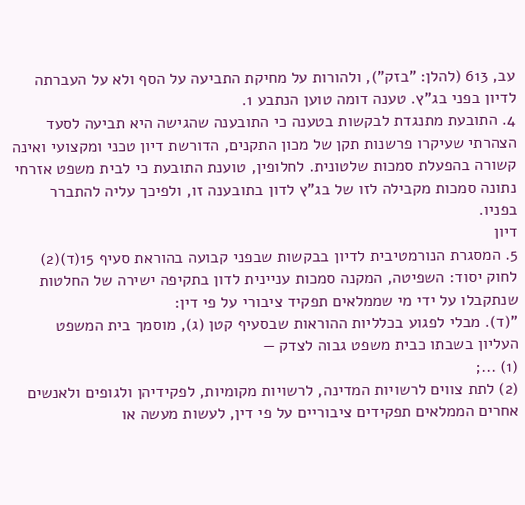עב, 613 (להלן: "בזק"), ולהורות על מחיקת התביעה על הסף ולא על העברתה לדיון בפני בג"ץ. טענה דומה טוען הנתבע 1.
4. התובעת מתנגדת לבקשות בטענה כי התובענה שהגישה היא תביעה לסעד הצהרתי שעיקרו פרשנות תקן של מכון התקנים, הדורשת דיון טכני ומקצועי ואינה קשורה בהפעלת סמכות שלטונית. לחלופין, טוענת התובעת כי לבית משפט אזרחי נתונה סמכות מקבילה לזו של בג"ץ לדון בתובענה זו, ולפיכך עליה להתברר בפניו.
דיון
5. המסגרת הנורמטיבית לדיון בבקשות שבפני קבועה בהוראת סעיף 15(ד)(2) לחוק יסוד: השפיטה, המקנה סמכות עניינית לדון בתקיפה ישירה של החלטות שנתקבלו על ידי מי שממלאים תפקיד ציבורי על פי דין:
"(ד). מבלי לפגוע בכלליות ההוראות שבסעיף קטן (ג), מוסמך בית המשפט העליון בשבתו כבית משפט גבוה לצדק —
(1) ...;
(2) לתת צווים לרשויות המדינה, לרשויות מקומיות, לפקידיהן ולגופים ולאנשים אחרים הממלאים תפקידים ציבוריים על פי דין, לעשות מעשה או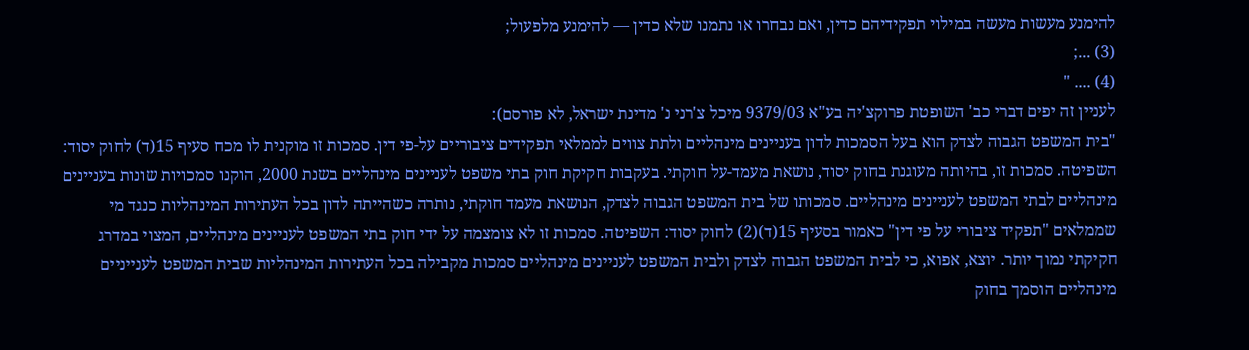להימנע מעשות מעשה במילוי תפקידיהם כדין, ואם נבחרו או נתמנו שלא כדין — להימנע מלפעול;
(3) ...;
(4) .... "
לעניין זה יפים דברי כב' השופטת פרוקצ'יה בע"א 9379/03 מיכל צ'רני נ' מדינת ישראל, לא פורסם):
"בית המשפט הגבוה לצדק הוא בעל הסמכות לדון בעניינים מינהליים ולתת צווים לממלאי תפקידים ציבוריים על-פי דין. סמכות זו מוקנית לו מכח סעיף 15(ד) לחוק יסוד: השפיטה. סמכות זו, בהיותה מעוגנת בחוק יסוד, נושאת מעמד-על חוקתי. בעקבות חקיקת חוק בתי משפט לעניינים מינהליים בשנת 2000, הוקנו סמכויות שונות בעניינים מינהליים לבתי המשפט לעניינים מינהליים. סמכותו של בית המשפט הגבוה לצדק, הנושאת מעמד חוקתי, נותרה כשהייתה לדון בכל העתירות המינהליות כנגד מי שממלאים "תפקיד ציבורי על פי דין" כאמור בסעיף 15(ד)(2) לחוק יסוד: השפיטה. סמכות זו לא צומצמה על ידי חוק בתי המשפט לעניינים מינהליים, המצוי במדרג חקיקתי נמוך יותר. יוצא, אפוא, כי לבית המשפט הגבוה לצדק ולבית המשפט לעניינים מינהליים סמכות מקבילה בכל העתירות המינהליות שבית המשפט לענייניים מינהליים הוסמך בחוק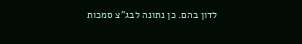לדון בהם. כן נתונה לבג"צ סמכות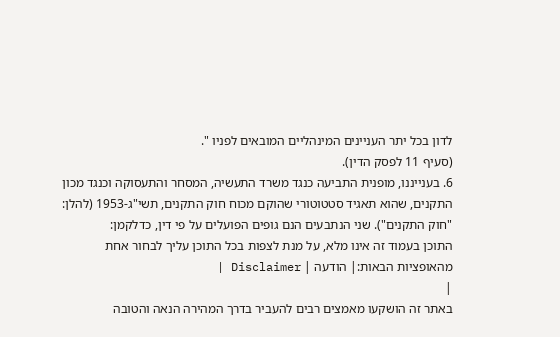לדון בכל יתר העניינים המינהליים המובאים לפניו ".
(סעיף 11 לפסק הדין).
6. בענייננו, מופנית התביעה כנגד משרד התעשיה, המסחר והתעסוקה וכנגד מכון התקנים, שהוא תאגיד סטטוטורי שהוקם מכוח חוק התקנים, תשי"ג-1953 (להלן: "חוק התקנים"). שני הנתבעים הנם גופים הפועלים על פי דין, כדלקמן:
התוכן בעמוד זה אינו מלא, על מנת לצפות בכל התוכן עליך לבחור אחת מהאופציות הבאות:| הודעה | Disclaimer |
|
באתר זה הושקעו מאמצים רבים להעביר בדרך המהירה הנאה והטובה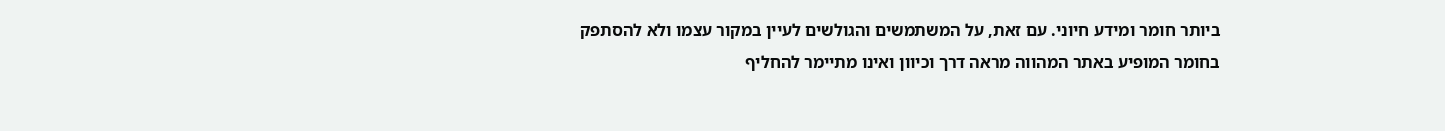ביותר חומר ומידע חיוני. עם זאת, על המשתמשים והגולשים לעיין במקור עצמו ולא להסתפק בחומר המופיע באתר המהווה מראה דרך וכיוון ואינו מתיימר להחליף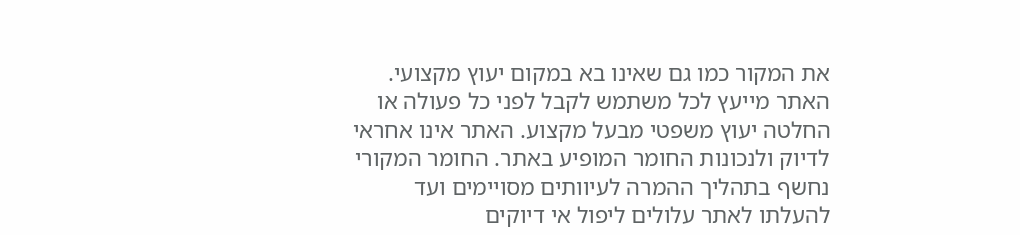את המקור כמו גם שאינו בא במקום יעוץ מקצועי. האתר מייעץ לכל משתמש לקבל לפני כל פעולה או החלטה יעוץ משפטי מבעל מקצוע. האתר אינו אחראי לדיוק ולנכונות החומר המופיע באתר. החומר המקורי נחשף בתהליך ההמרה לעיוותים מסויימים ועד להעלתו לאתר עלולים ליפול אי דיוקים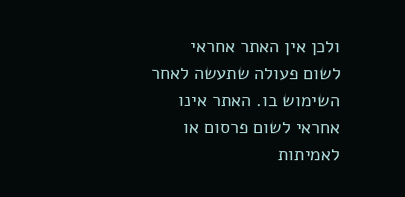ולכן אין האתר אחראי לשום פעולה שתעשה לאחר השימוש בו. האתר אינו אחראי לשום פרסום או לאמיתות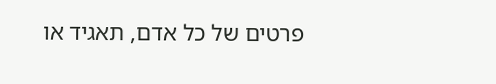פרטים של כל אדם, תאגיד או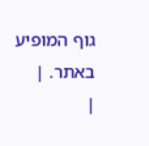גוף המופיע באתר. |
|